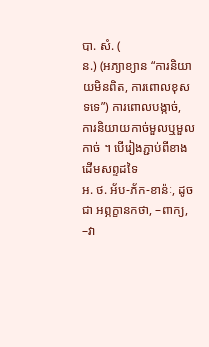បា. សំ. (
ន.) (អភ្យាខ្យាន “ការនិយាយមិនពិត, ការពោលខុសទទេ”) ការពោលបង្កាច់, ការនិយាយកាច់មួលឬមួលកាច់ ។ បើរៀងភ្ជាប់ពីខាងដើមសព្ទដទៃ
អ. ថ. អ័ប-ភ័ក-ខាន៉ៈ, ដូចជា អព្ភក្ខានកថា, –ពាក្យ, –វា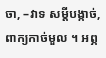ចា, –វាទ សម្ដីបង្កាច់, ពាក្យកាច់មួល ។ អព្ភ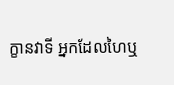ក្ខានវាទី អ្នកដែលហៃឬ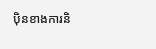ប៉ិនខាងការនិ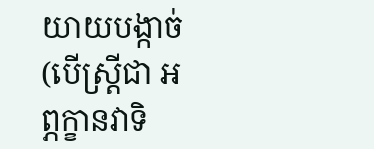យាយបង្កាច់ (បើស្ត្រីជា អព្ភក្ខានវាទិ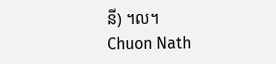នី) ។ល។
Chuon Nath